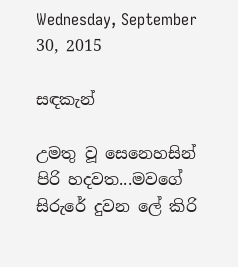Wednesday, September 30, 2015

සඳකැන්

උමතු වූ සෙනෙහසින් පිරි හදවත...මවගේ
සිරුරේ දුවන ලේ කිරි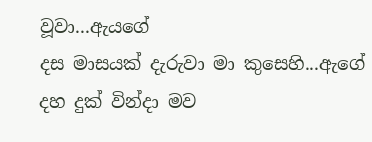වූවා...ඇයගේ
දස මාසයක් දැරුවා මා කුසෙහි...ඇගේ
දහ දුක් වින්දා මව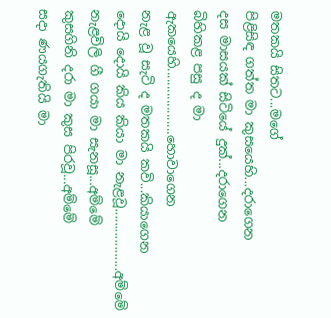මතකයි සිතට...මගේ
පිළිසිඳ ගත්ත මා කුසයෙහි...දරාගෙන
දස මාසයක් සිටියේ දුක්...දරාගෙන
බිහිකළ පසු ද මා ඇකයෙහි...................හොවාගෙන
නැළ වූ සැටි ද මතකයි කවි...කියාගෙන
දොයි දොයි කිය කියා මා නැළවූ..................අම්මේ
නැළවිලි ගී ගයා මා සැනසූ...අම්මේ
කුසගිනි දරා මා කුස පිරවූ...අම්මේ
සදා ණයගැතියි මා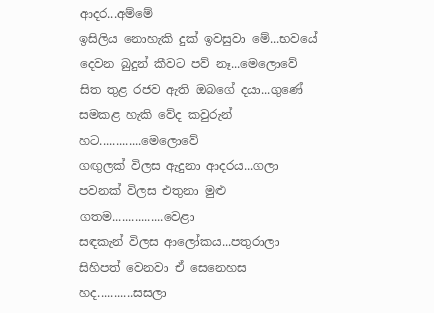ආදර...අම්මේ
ඉසිලිය නොහැකි දුක් ඉවසුවා මේ...භවයේ
දෙවන බුදුන් කීවට පව් නෑ...මෙලොවේ
සිත තුළ රජව ඇති ඔබගේ දය‍ා...ගුණේ
සමකළ හැකි වේද කවුරුන් හට.............මෙලොවේ
ගඟුලක් විලස ඇදුනා ආදරය...ගලා
පවනක් විලස එතුනා මුළු ගතම................වෙළා
සඳකැන් විලස ආලෝකය...පතුරාලා
සිහිපත් වෙනවා ඒ සෙනෙහස හද...........සසලා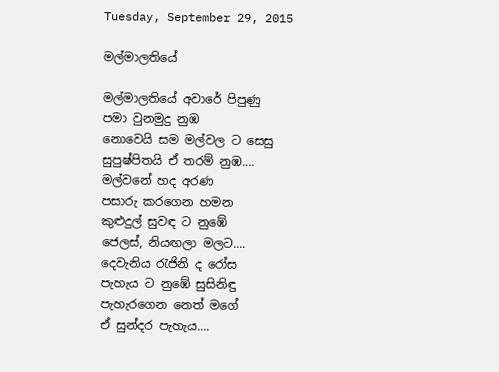Tuesday, September 29, 2015

මල්මාලතියේ

මල්මාලතියේ අවාරේ පිපුණු
පමා වුනමුදු නුඹ
නොවෙයි සම මල්වල ට සෙසු
සුපුෂ්පිතයි ඒ තරම් නුඹ....
මල්වනේ හද අරණ
පසාරු කරගෙන හමන
කුළුදුල් සුවඳ ට නුඹේ
ජෙලස්, නියඟලා මලට....
දෙවැනිය රැජිනි ද රෝස
පැහැය ට නුඹේ සුසිනිඳු
පැහැරගෙන නෙත් මගේ
ඒ සුන්දර පැහැය....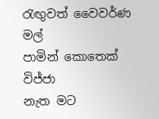රැඟුවත් වෛවර්ණ මල්
පාමින් කොතෙක් විජ්ජා
නැත මට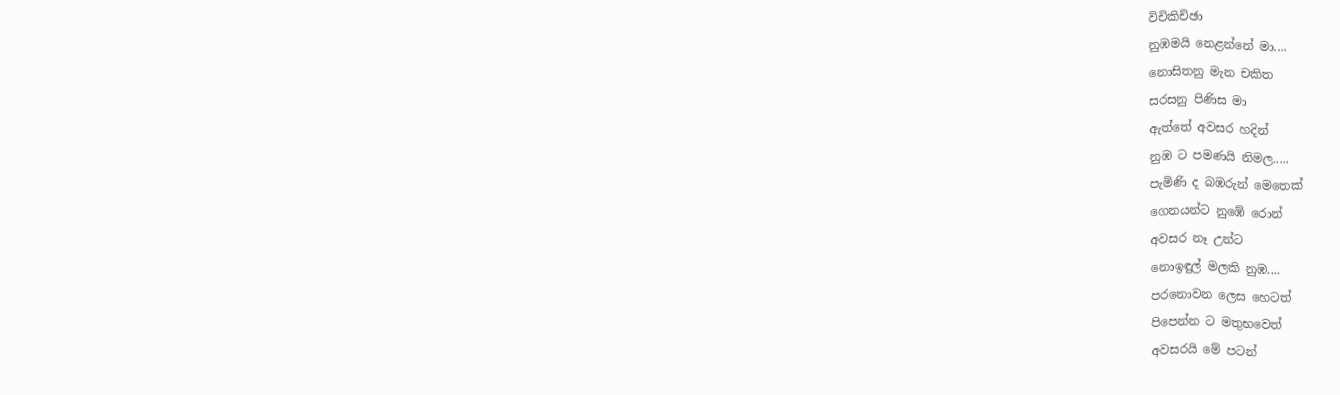විචිකිච්ඡා
නුඹමයි නෙළන්නේ මා....
නොසිතනු මැන චකිත
සරසනු පිණිස මා
ඇත්තේ අවසර හදින්
නුඹ ට පමණයි නිමල.....
පැමිණි ද බඹරුන් මෙතෙක්
ගෙනයන්ට නුඹේ රොන්
අවසර නෑ උන්ට
නොඉඳුල් මලකි නුඹ....
පරනොවන ලෙස හෙටත්
පිපෙන්න ට මතුභවෙත්
අවසරයි මේ පටන්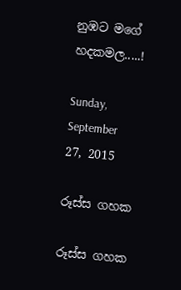නුඹට මගේ හදකමල.....!

Sunday, September 27, 2015

රූස්ස ගහක

රූස්ස ගහක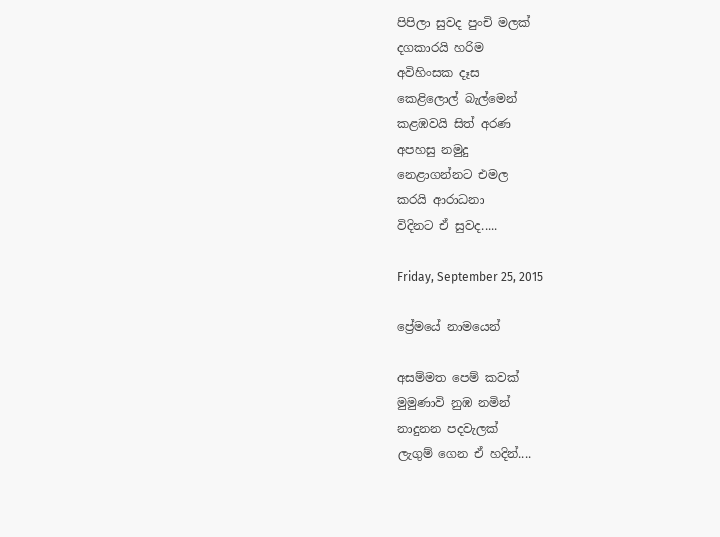පිපිලා සුවද පුංචි මලක්
දගකාරයි හරිම
අවිහිංසක දෑස
කෙළිලොල් බැල්මෙන්
කළඹවයි සිත් අරණ
අපහසු නමුදු
නෙළාගන්නට එමල
කරයි ආරාධනා
විදිනට ඒ සුවද.....

Friday, September 25, 2015

ප්‍රේමයේ නාමයෙන්

අසම්මත පෙම් කවක්
මුමුණාවි නුඹ නමින්
නාදුනන පදවැලක්
ලැගුම් ගෙන ඒ හදින්....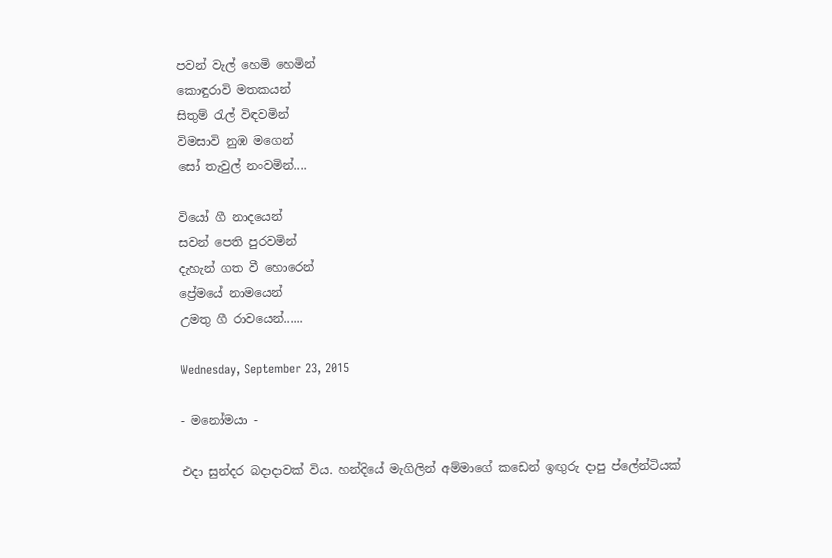පවන් වැල් හෙමි හෙමින්
කොඳුරාවි මතකයන්
සිතුම් රැල් විඳවමින්
විමසාවි නුඹ මගෙන්
සෝ තැවුල් නංවමින්....

වියෝ ගී නාදයෙන්
සවන් පෙති පුරවමින්
දැහැන් ගත වී හොරෙන්
ප්‍රේමයේ නාමයෙන්
උමතු ගී රාවයෙන්......

Wednesday, September 23, 2015

- මනෝමයා -

එදා සුන්දර බදාදාවක් විය. හන්දියේ මැගිලින් අම්මාගේ කඩෙන් ඉඟුරු දාපු ප්ලේන්ටියක්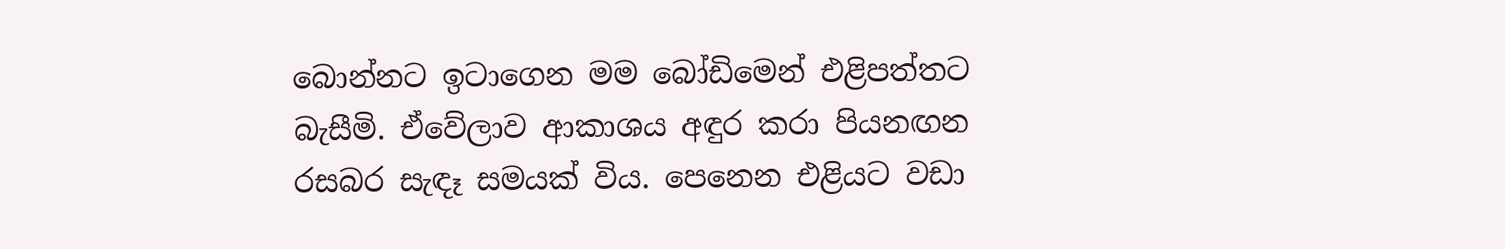බොන්නට ඉටාගෙන මම බෝඩිමෙන් එළිපත්තට බැසීමි. ඒවේලාව ආකාශය අඳුර කරා පියනඟන රසබර සැඳෑ සමයක් විය. පෙනෙන එළියට වඩා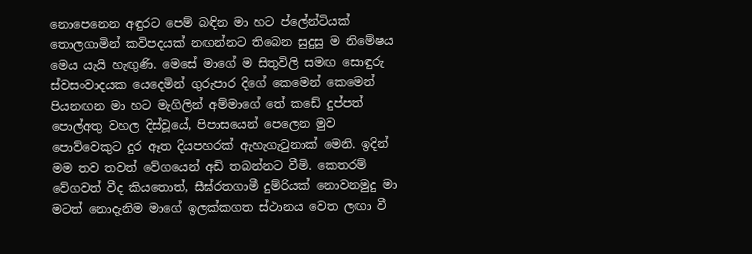නොපෙනෙන අඳුරට පෙම් බඳින මා හට ප්ලේන්ටියක් තොලගාමින් කවිපදයක් නඟන්නට තිබෙන සුදුසු ම නිමේෂය මෙය යැයි හැඟුණි. මෙසේ මාගේ ම සිතුවිලි සමඟ සොඳුරු ස්වසංවාදයක යෙදෙමින් ගුරුපාර දිගේ කෙමෙන් කෙමෙන් පියනඟන මා හට මැගිලින් අම්මාගේ තේ කඩේ දුප්පත් පොල්අතු වහල දිස්වූයේ, පිපාසයෙන් පෙලෙන මුව පොව්වෙකුට දුර ඈත දියපහරක් ඇහැගැටුනාක් මෙනි. ඉදින් මම තව තවත් වේගයෙන් අඩි තබන්නට වීමි. කෙතරම් වේගවත් වීද කියතොත්, සීඝ්රතගාමී දුම්රියක් නොවනමුදු මා මටත් නොදැනිම මාගේ ඉලක්කගත ස්ථානය වෙත ලඟා වී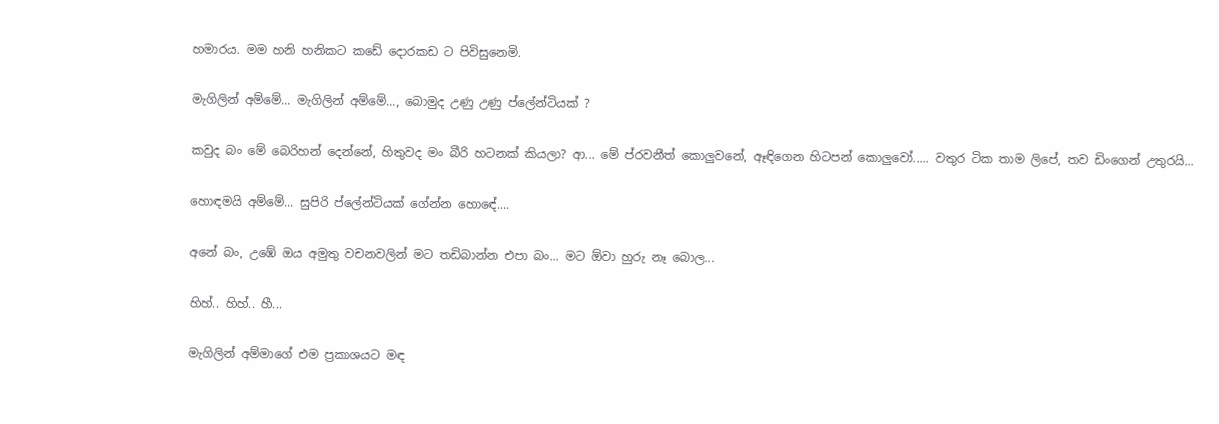හමාරය. මම හනි හනිකට කඩේ දොරකඩ ට පිවිසුනෙමි.

මැගිලින් අම්මේ... මැගිලින් අම්මේ..., බොමුද උණු උණු ප්ලේන්ටියක් ?

කවුද බං මේ බෙරිහන් දෙන්නේ, හිතුවද මං බීරි හටනක් කියලා? ආ... මේ ප්රවනීත් කොලුවනේ, ඈඳිගෙන හිටපන් කොලුවෝ..... වතුර ටික තාම ලිපේ, තව ඩිංගෙන් උතුරයි...

හොඳමයි අම්මේ... සුපිරි ප්ලේන්ටියක් ගේන්න හො‍ඳේ....

අනේ බං, උඹේ ඔය අමුතු වචනවලින් මට තඩිබාන්න එපා බං... මට ඕවා හුරු නෑ බොල...

හිහ්.. හිහ්.. හී...

මැගිලින් අම්මාගේ එම ප්‍රකාශයට මඳ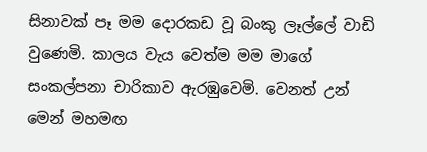සිනාවක් පෑ මම දොරකඩ වූ බංකු ලෑල්ලේ වාඩි වුණෙමි. කාලය වැය වෙත්ම මම මාගේ සංකල්පනා චාරිකාව ඇරඹුවෙමි. වෙනත් උන් මෙන් මහමඟ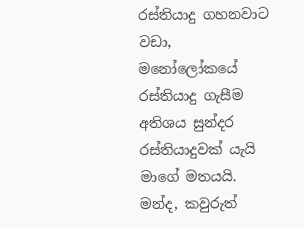රස්තියාදු ගහනවාට වඩා, මනෝලෝකයේ රස්තියාදු ගැසීම අතිශය සුන්දර රස්තියාදුවක් යැයි මාගේ මතයයි. මන්ද, කවුරුත්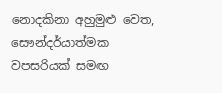නොදකිනා අහුමුළු වෙත, සෞන්දර්යාත්මක වපසරියක් සමඟ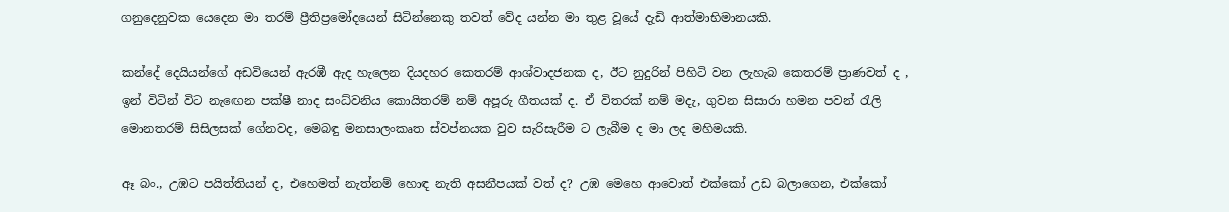ගනුදෙනුවක යෙදෙන මා තරම් ප්‍රීතිප්‍ර‍මෝදයෙන් සිටින්නෙකු තවත් වේද යන්න මා තුළ වූයේ දැඩි ආත්මාභිමානයකි.

කන්දේ දෙයියන්ගේ අඩවියෙන් ඇරඹී ඇද හැලෙන දියදහර කෙතරම් ආශ්වාදජනක ද, ඊට නුදුරින් පිහිටි වන ලැහැබ කෙතරම් ප්‍රාණවත් ද , ඉන් විටින් විට නැඟෙන පක්ෂී නාද සංධ්වනිය කොයිතරම් නම් අපූරු ගීතයක් ද. ඒ විතරක් නම් මදැ, ගුවන සිසාරා හමන පවන් රැලි මොනතරම් සිසිලසක් ගේනවද, මෙබඳු මනසාලංකෘත ස්වප්නයක වුව සැරිසැරීම ට ලැබීම ද මා ලද මහිමයකි.

ඈ බං., උඹට පයිත්තියන් ද, එහෙමත් නැත්නම් හොඳ නැති අසනීපයක් වත් ද? උඹ මෙහෙ ආවොත් එක්කෝ උඩ බලාගෙන, එක්කෝ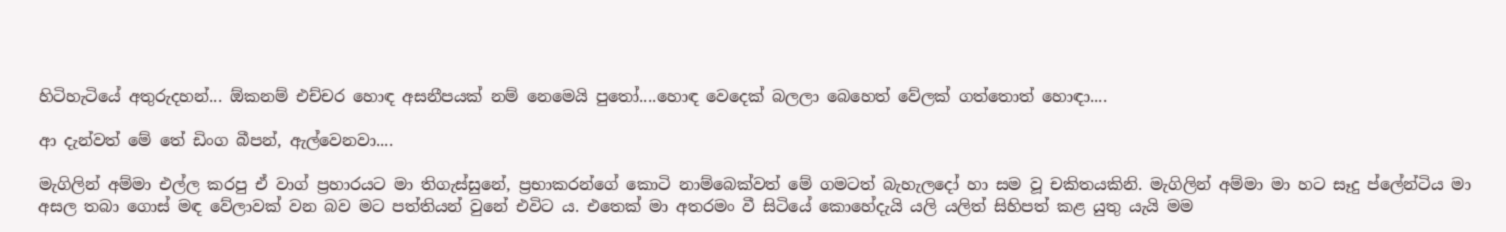හිටිහැටියේ අතුරුදහන්... ඕකනම් එච්චර හොඳ අසනීපයක් නම් නෙමෙයි පුතෝ....හොඳ වෙදෙක් බලලා බෙහෙත් වේලක් ගත්තොත් හොඳා....

ආ දැන්වත් මේ තේ ඩිංග බීපන්, ඇල්වෙනවා....

මැගිලින් අම්මා එල්ල කරපු ඒ වාග් ප්‍රහාරයට මා තිගැස්සුනේ, ප්‍රභාකරන්ගේ කොටි නාම්බෙක්වත් මේ ගමටත් බැහැලදෝ හා සම වූ චකිතයකිනි. මැගිලින් අම්මා මා හට සෑදු ප්ලේන්ටිය මා අසල තබා ගොස් මඳ වේලාවක් වන බව මට පත්තියන් වුනේ එවිට ය. එතෙක් මා අතරමං වී සිටියේ කොහේදැයි යලි යලිත් සිහිපත් කළ යුතු යැයි මම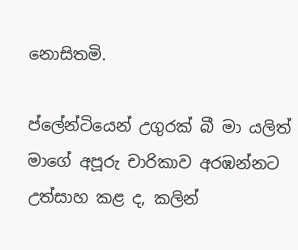නොසිතමි.

ප්ලේන්ටියෙන් උගුරක් බී මා යලිත් මාගේ අපූරු චාරිකාව අරඹන්නට උත්සාහ කළ ද, කලින්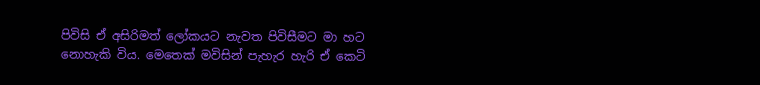පිවිසි ඒ අසිරිමත් ලෝකයට නැවත පිවිසීමට මා හට නොහැකි විය. මෙතෙක් මවිසින් පැහැර හැරි ඒ කෙටි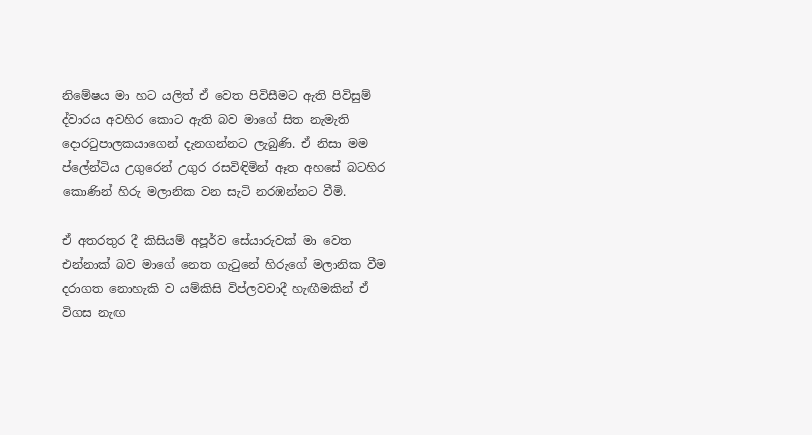නිමේෂය මා හට යලිත් ඒ වෙත පිවිසීමට ඇති පිවිසුම් ද්වාරය අවහිර කොට ඇති බව මාගේ සිත නැමැති දොරටුපාලකයාගෙන් දැනගන්නට ලැබුණි. ඒ නිසා මම ප්ලේන්ටිය උගුරෙන් උගුර රසවිඳිමින් ඈත අහසේ බටහිර කොණින් හිරු මලානික වන සැටි නරඹන්නට වීමි.

ඒ අතරතුර දී කිසියම් අපූර්ව සේයාරුවක් මා වෙත එන්නාක් බව මාගේ නෙත ගැටුනේ හිරුගේ මලානික වීම දරාගත නොහැකි ව යම්කිසි විප්ලවවාදී හැඟීමකින් ඒ විගස නැඟ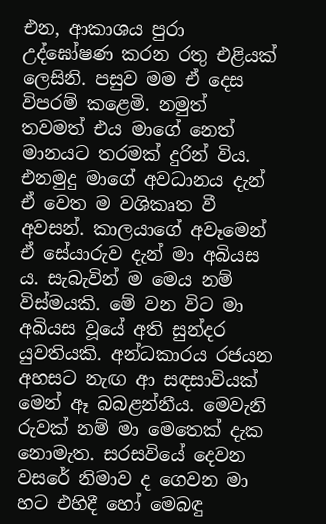එන, ආකාශය පුරා උද්ඝෝෂණ කරන රතු එළියක් ලෙසිනි. පසුව මම ඒ දෙස විපරම් කළෙමි. නමුත් තවමත් එය මාගේ නෙත් මානයට තරමක් දුරින් විය. එනමුදු මාගේ අවධානය දැන් ඒ වෙත ම වශිකෘත වී අවසන්. කාලයාගේ අවෑමෙන් ඒ සේයාරුව දැන් මා අබියස ය. සැබැවින් ම මෙය නම් විස්මයකි. මේ වන විට මා අබියස වූයේ අති සුන්දර යුවතියකි. අන්ධකාරය රජයන අහසට නැඟ ආ සඳසාවියක් මෙන් ඈ බබළන්නීය. මෙවැනි රුවක් නම් මා මෙතෙක් දැක නොමැත. සරසවියේ දෙවන වසරේ නිමාව ද ගෙවන මා හට එහිදී හෝ මෙබඳු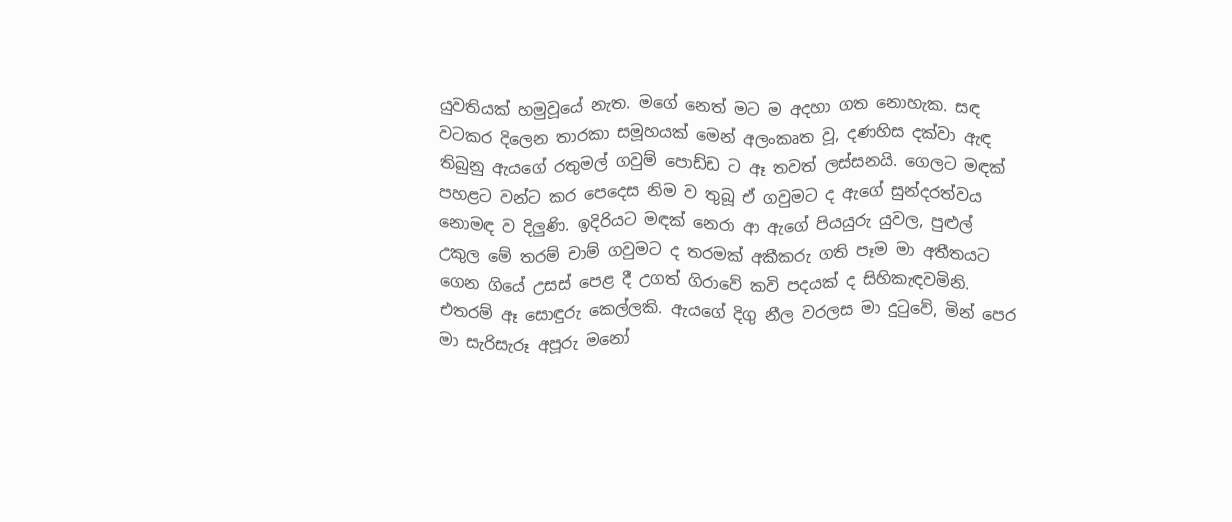යුවතියක් හමුවූයේ නැත. මගේ නෙත් මට ම අදහා ගත නොහැක. සඳ වටකර දිලෙන තාරකා සමූහයක් මෙන් අලංකෘත වූ, දණහිස දක්වා ඇඳ තිබුනු ඇයගේ රතුමල් ගවුම් පොඩ්ඩ ට ඈ තවත් ලස්සනයි. ගෙලට මඳක් පහළට වන්ට කර පෙදෙස නිම ව තුබූ ඒ ගවුමට ද ඇගේ සුන්දරත්වය නොමඳ ව දිලුණි. ඉදිරියට මඳක් නෙරා ආ ඇගේ පියයුරු යුවල, පුළුල් උකුල මේ තරම් චාම් ගවුමට ද තරමක් අකීකරු ගති පෑම මා අතීතයට ගෙන ගියේ උසස් පෙළ දී උගත් ගිරාවේ කවි පදයක් ද සිහිකැඳවමිනි. එතරම් ඈ සොඳුරු කෙල්ලකි. ඇයගේ දිගු නීල වරලස මා දුටුවේ, මින් පෙර මා සැරිසැරූ අපූරු මනෝ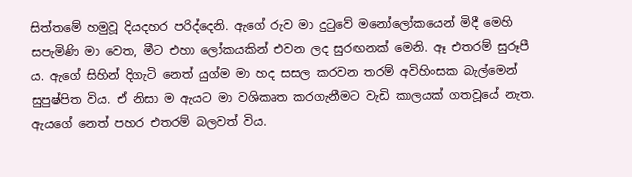සිත්තමේ හමුවූ දියදහර පරිද්දෙනි. ඇගේ රුව මා දුටුවේ මනෝලෝකයෙන් මිදී මෙහි සපැමිණි මා වෙත, මීට එහා ලෝකයකින් එවන ලද සුරඟනක් මෙනි. ඈ එතරම් සුරූපී ය. ඇගේ සිහින් දිගැටි නෙත් යුග්ම මා හද සසල කරවන තරම් අවිහිංසක බැල්මෙන් සුපුෂ්පිත විය. ඒ නිසා ම ඇයට මා වශිකෘත කරගැනීමට වැඩි කාලයක් ගතවූයේ නැත. ඇයගේ නෙත් පහර එතරම් බලවත් විය.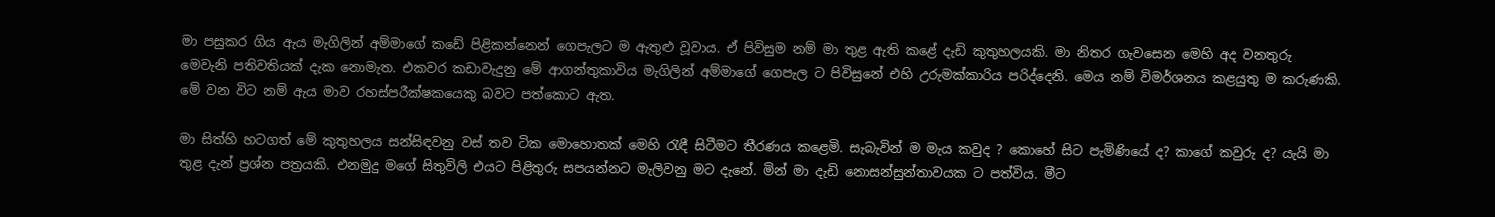මා පසුකර ගිය ඇය මැගිලින් අම්මාගේ කඩේ පිළිකන්නෙන් ගෙපැලට ම ඇතුළු වූවාය. ඒ පිවිසුම නම් මා තුළ ඇති කළේ දැඩි කුතුහලයකි. මා නිතර ගැවසෙන මෙහි අද වනතුරු මෙවැනි පතිවතියක් දැක නොමැත. එකවර කඩාවැදුනු මේ ආගන්තුකාවිය මැගිලින් අම්මාගේ ගෙපැල ට පිවිසුනේ එහි උරුමක්කාරිය පරිද්දෙනි. මෙය නම් විමර්ශනය කළයුතු ම කරුණකි. මේ වන විට නම් ඇය මාව රහස්පරීක්ෂකයෙකු බවට පත්කොට ඇත.

මා සිත්හි හටගත් මේ කුතුහලය සන්සිඳවනු වස් තව ටික මොහොතක් මෙහි රැඳී සිටීමට තීරණය කළෙමි. සැබැවින් ම මැය කවුද ? කොහේ සිට පැමිණියේ ද? කාගේ කවුරු ද? යැයි මා තුළ දැන් ප්‍රශ්න පත්‍රයකි. එනමුදු මගේ සිතුවිලි එයට පිළිතුරු සපයන්නට මැලිවනු මට දැනේ. මින් මා දැඩි නොසන්සුන්තාවයක ට පත්විය. මීට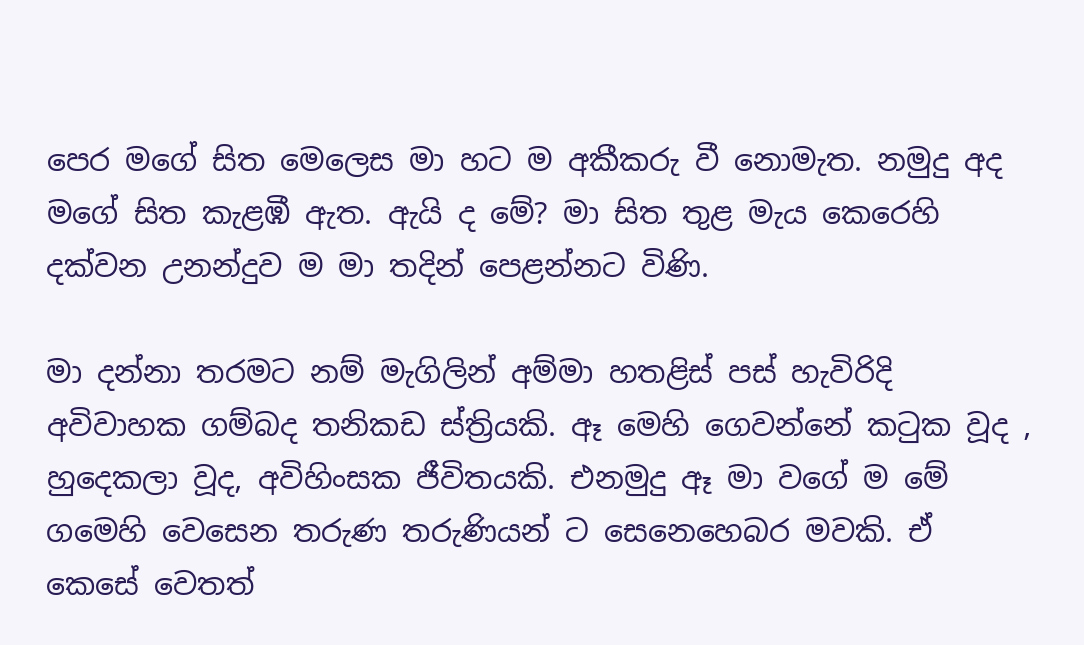පෙර මගේ සිත මෙලෙස මා හට ම අකීකරු වී නොමැත. නමුදු අද මගේ සිත කැළඹී ඇත. ඇයි ද මේ? මා සිත තුළ මැය කෙරෙහි දක්වන උනන්දුව ම මා තදින් පෙළන්නට විණි.

මා දන්නා තරමට නම් මැගිලින් අම්මා හතළිස් පස් හැවිරිදි අවිවාහක ගම්බද තනිකඩ ස්ත්‍රියකි. ඈ මෙහි ගෙවන්නේ කටුක වූද , හුදෙකලා වූද, අවිහිංසක ජීවිතයකි. එනමුදු ඈ මා වගේ ම මේ ගමෙහි වෙසෙන තරුණ තරුණියන් ට සෙනෙහෙබර මවකි. ඒ කෙසේ වෙතත්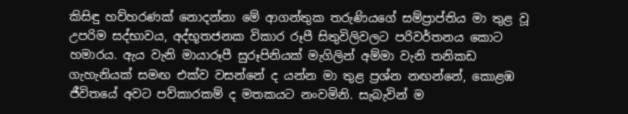කිසිඳු හව්හරණක් නොදන්නා මේ ආගන්තුක තරුණියගේ සම්ප්‍රාප්තිය මා තුළ වූ උපරිම සද්භාවය, අද්භූතජනක විකාර රූපී සිතුවිලිවලට පරිවර්තනය කොට හමාරය. ඇය වැනි මායාරූපී සුරූපිනියක් මැගිලින් අම්මා වැනි තනිකඩ ගැහැනියක් සමඟ එක්ව වසන්නේ ද යන්න මා තුළ ප්‍රශ්න නඟන්නේ, කොළඹ ජීවිතයේ අවට පව්කාරකම් ද මතකයට නංවමිනි. සැබැවින් ම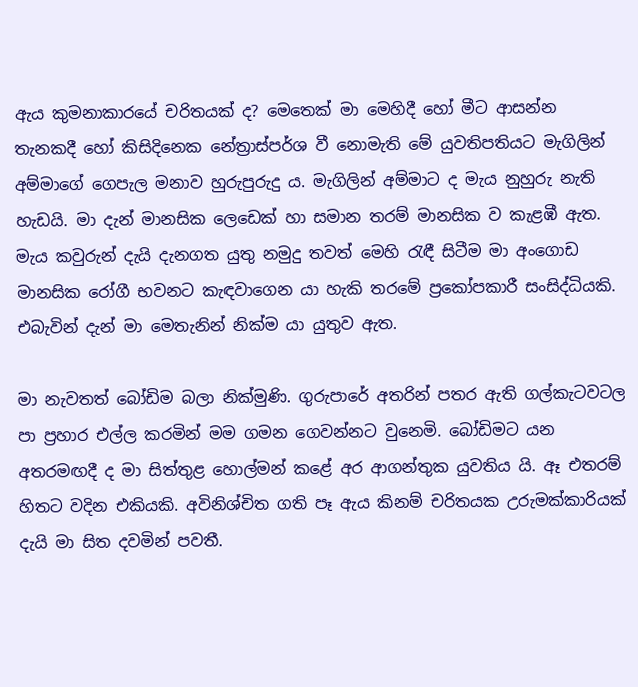ඇය කුමනාකාරයේ චරිතයක් ද? මෙතෙක් මා මෙහිදී හෝ මීට ආසන්න තැනකදී හෝ කිසිදිනෙක නේත්‍රාස්පර්ශ වී නොමැති මේ යුවතිපතියට මැගිලින් අම්මාගේ ගෙපැල මනාව හුරුපුරුදු ය. මැගිලින් අම්මාට ද මැය නුහුරු නැති හැඩයි. මා දැන් මානසික ලෙඩෙක් හා සමාන තරම් මානසික ව කැළඹී ඇත. මැය කවුරුන් දැයි දැනගත යුතු නමුදු තවත් මෙහි රැඳී සිටීම මා අංගොඩ මානසික රෝගී භවනට කැඳවාගෙන යා හැකි තරමේ ප්‍රකෝපකාරී සංසිද්ධියකි. එබැවින් දැන් මා මෙතැනින් නික්ම යා යුතුව ඇත.

මා නැවතත් බෝඩිම බලා නික්මුණි. ගුරුපාරේ අතරින් පතර ඇති ගල්කැටවටල පා ප්‍රහාර එල්ල කරමින් මම ගමන ගෙවන්නට වුනෙමි. බෝඩිමට යන අතරමඟදී ද මා සිත්තුළ හොල්මන් කළේ අර ආගන්තුක යුවතිය යි. ඈ එතරම් හිතට වදින එකියකි. අවිනිශ්චිත ගති පෑ ඇය කිනම් චරිතයක උරුමක්කාරියක් දැයි මා සිත දවමින් පවතී.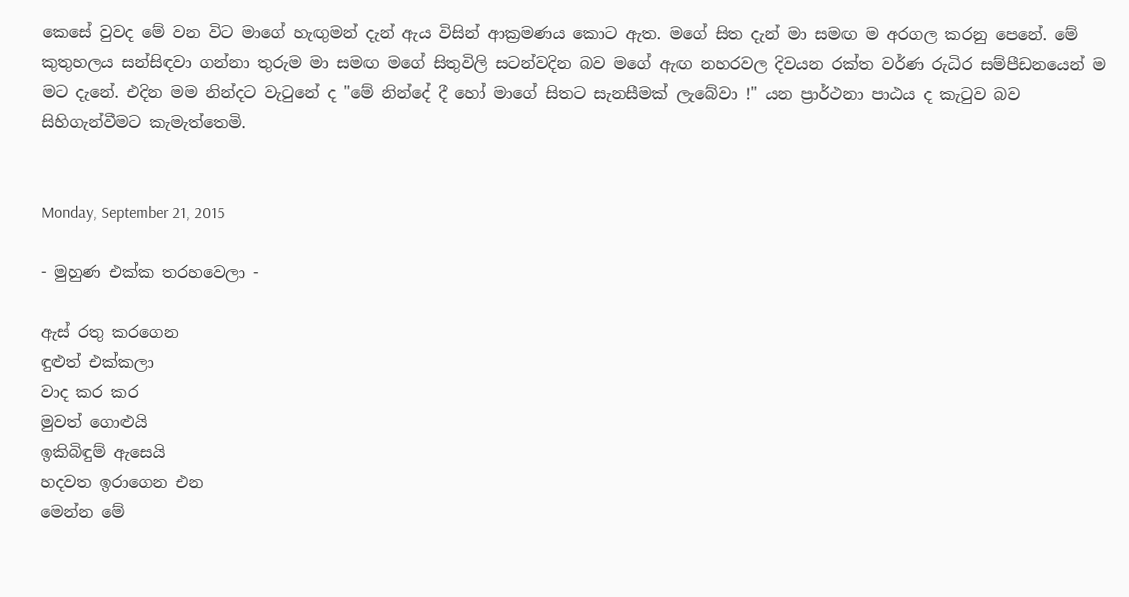කෙසේ වුවද මේ වන විට මාගේ හැඟුමන් දැන් ඇය විසින් ආක්‍රමණය කොට ඇත. මගේ සිත දැන් මා සමඟ ම අරගල කරනු පෙනේ. මේ කුතුහලය සන්සිඳවා ගන්නා තුරුම මා සමඟ මගේ සිතුවිලි සටන්වදින බව මගේ ඇඟ නහරවල දිවයන රක්ත වර්ණ රුධිර සම්පීඩනයෙන් ම මට දැනේ. එදින මම නින්දට වැටුනේ ද "මේ නින්දේ දී හෝ මාගේ සිතට සැනසීමක් ලැබේවා !" යන ප්‍රාර්ථනා පාඨය ද කැටුව බව සිහිගැන්වීමට කැමැත්තෙමි.


Monday, September 21, 2015

- මුහුණ එක්ක තරහවෙලා -

ඇස් රතු කරගෙන
ඳුළුත් එක්කලා
වාද කර කර
මුවත් ගොළුයි
ඉකිබිඳුම් ඇසෙයි
හදවත ඉරාගෙන එන
මෙන්න මේ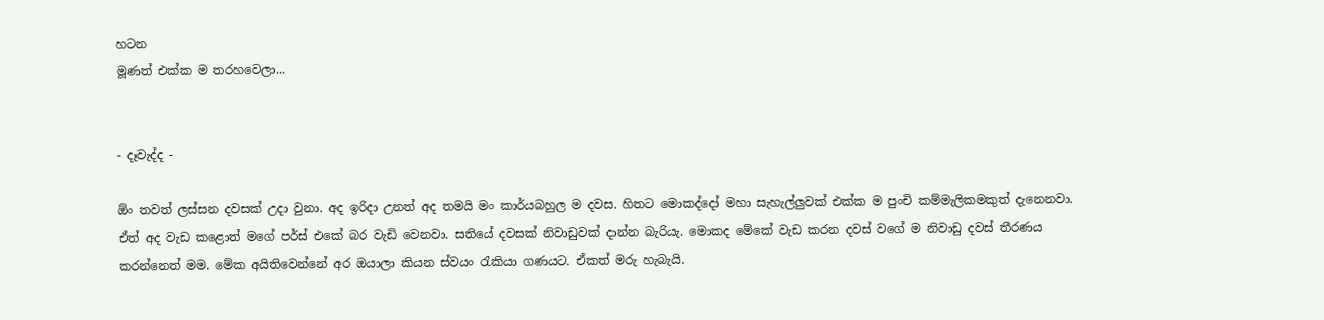හටන
මූණත් එක්ක ම තරහවෙලා...


- දෑවැද්ද -

ඕං තවත් ලස්සන දවසක් උදා වුනා. අද ඉරිදා උනත් අද තමයි මං කාර්යබහුල ම දවස. හිතට මොකද්දෝ මහා සැහැල්ලුවක් එක්ක ම පුංචි කම්මැලිකමකුත් දැනෙනවා. ඒත් අද වැඩ කළොත් මගේ පර්ස් එකේ බර වැඩි වෙනවා. සතියේ දවසක් නිවාඩුවක් දාන්න බැරියැ. මොකද මේකේ වැඩ කරන දවස් වගේ ම නිවාඩු දවස් තීරණය කරන්නෙත් මම. මේක අයිතිවෙන්නේ අර ඔයාලා කියන ස්වයං රැකියා ගණයට. ඒකත් මරු හැබැයි.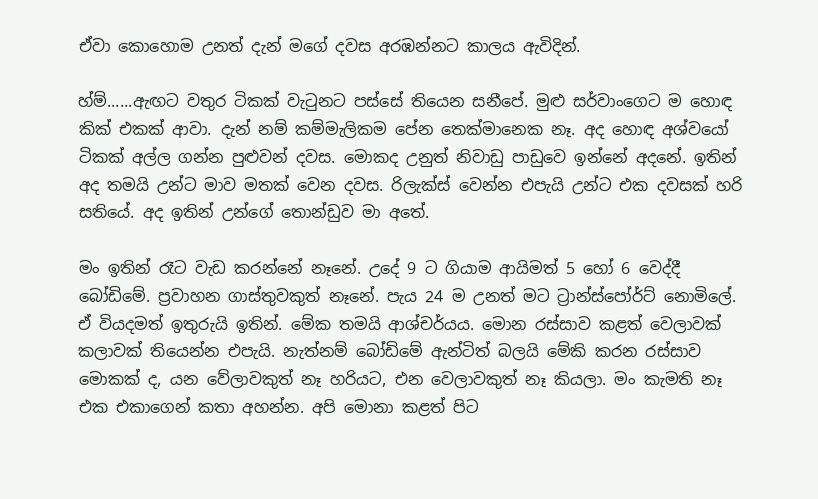ඒවා කොහොම උනත් දැන් මගේ දවස අරඹන්නට කාලය ඇවිදින්.

හ්ම්......ඇඟට වතුර ටිකක් වැටුනට පස්සේ තියෙන සනීපේ. මුළු සර්වාංගෙට ම හොඳ කික් එකක් ආවා. දැන් නම් කම්මැලිකම පේන තෙක්මානෙක නෑ. අද හොඳ අශ්වයෝ ටිකක් අල්ල ගන්න පුළුවන් දවස. මොකද උනුත් නිවාඩු පාඩුවෙ ඉන්නේ අදනේ. ඉතින් අද තමයි උන්ට මාව මතක් වෙන දවස. රිලැක්ස් වෙන්න එපැයි උන්ට එක දවසක් හරි සතියේ. අද ඉතින් උන්ගේ තොන්ඩුව මා අතේ.

මං ඉතින් රෑට වැඩ කරන්නේ නෑනේ. උදේ 9 ට ගියාම ආයිමත් 5 හෝ 6 වෙද්දී බෝඩිමේ. ප්‍රවාහන ගාස්තුවකුත් නෑනේ. පැය 24 ම උනත් මට ට්‍රාන්ස්පෝර්ට් නොමිලේ. ඒ වියදමත් ඉතුරුයි ඉතින්. මේක තමයි ආශ්චර්යය. මොන රස්සාව කළත් වෙලාවක් කලාවක් තියෙන්න එපැයි. නැත්නම් බෝඩිමේ ඇන්ටිත් බලයි මේකි කරන රස්සාව මොකක් ද, යන වේලාවකුත් නෑ හරියට, එන වෙලාවකුත් නෑ කියලා. මං කැමති නෑ එක එකාගෙන් කතා අහන්න. අපි මොනා කළත් පිට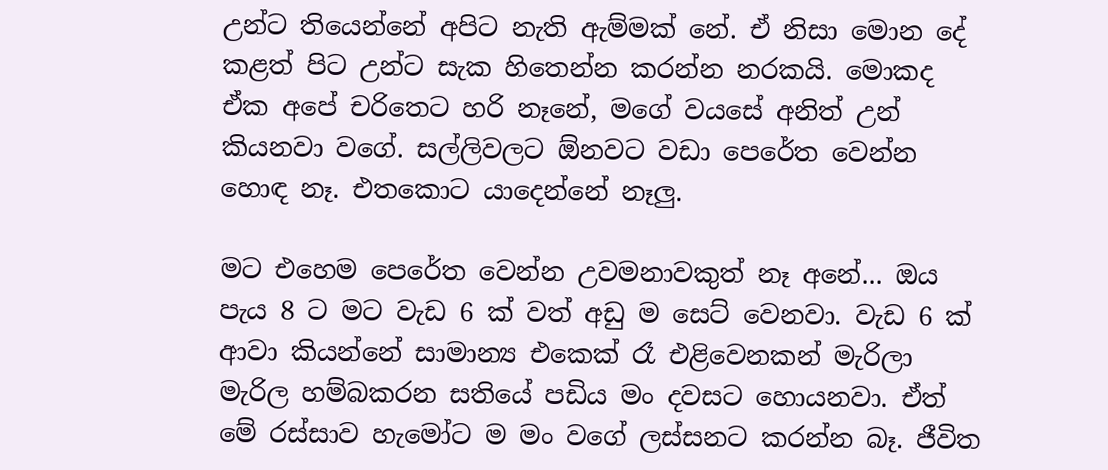උන්ට තියෙන්නේ අපිට නැති ඇම්මක් නේ. ඒ නිසා මොන දේ කළත් පිට උන්ට සැක හිතෙන්න කරන්න නරකයි. මොකද ඒක අපේ චරිතෙට හරි නෑනේ, මගේ වයසේ අනිත් උන් කියනවා වගේ. සල්ලිවලට ඕනවට වඩා පෙරේත වෙන්න හොඳ නෑ. එතකොට යාදෙන්නේ නෑලු.

මට එහෙම පෙරේත වෙන්න උවමනාවකුත් නෑ අනේ... ඔය පැය 8 ට මට වැඩ 6 ක් වත් අඩු ම සෙට් වෙනවා. වැඩ 6 ක් ආවා කියන්නේ සාමාන්‍ය එකෙක් රෑ එළිවෙනකන් මැරිලා මැරිල හම්බකරන සතියේ පඩිය මං දවසට හොයනවා. ඒත් මේ රස්සාව හැමෝට ම මං වගේ ලස්සනට කරන්න බෑ. ජීවිත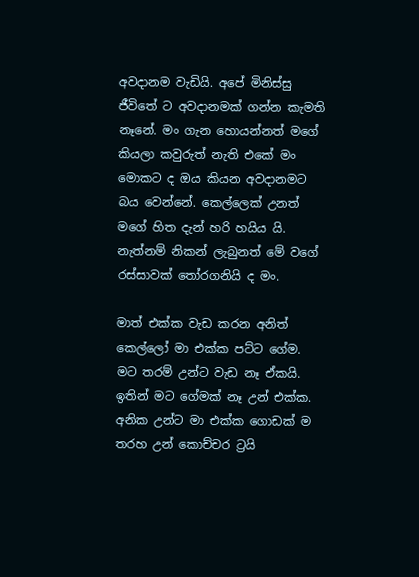අවදානම වැඩියි. අපේ මිනිස්සු ජීවිතේ ට අවදානමක් ගන්න කැමති නෑනේ. මං ගැන හොයන්නත් මගේ කියලා කවුරුත් නැති එකේ මං මොකට ද ඔය කියන අවදානමට බය වෙන්නේ. කෙල්ලෙක් උනත් මගේ හිත දැන් හරි හයිය යි. නැත්නම් නිකන් ලැබුනත් මේ වගේ රස්සාවක් තෝරගනියි ද මං.

මාත් එක්ක වැඩ කරන අනිත් කෙල්ලෝ මා එක්ක පට්ට ගේම. මට තරම් උන්ට වැඩ නෑ ඒකයි. ඉතින් මට ගේමක් නෑ උන් එක්ක. අනික උන්ට මා එක්ක ගොඩක් ම තරහ උන් කොච්චර ට්‍රයි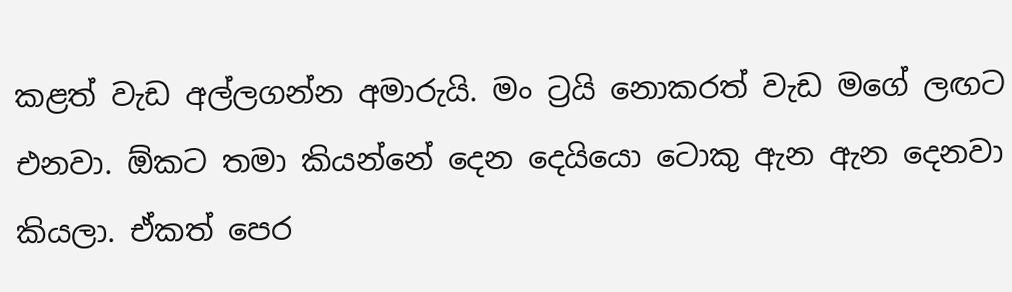කළත් වැඩ අල්ලගන්න අමාරුයි. මං ට්‍රයි නොකරත් වැඩ මගේ ලඟට එනවා. ඕකට තමා කියන්නේ දෙන දෙයියො ටොකු ඇන ඇන දෙනවා කියලා. ඒකත් පෙර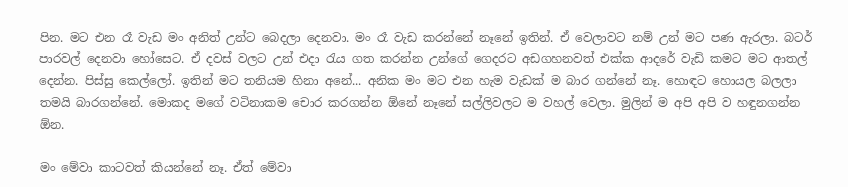පින. මට එන රෑ වැඩ මං අනිත් උන්ට බෙදලා දෙනවා. මං රෑ වැඩ කරන්නේ නෑනේ ඉතින්. ඒ වෙලාවට නම් උන් මට පණ ඇරලා. බටර් පාරවල් දෙනවා හෝසෙට. ඒ දවස් වලට උන් එදා රැය ගත කරන්න උන්ගේ ගෙදරට අඩගහනවත් එක්ක ආදරේ වැඩි කමට මට ආතල් දෙන්න. පිස්සු කෙල්ලෝ. ඉතින් මට තනියම හිනා අනේ... අනික මං මට එන හැම වැඩක් ම බාර ගන්නේ නෑ. හොඳට හොයල බලලා තමයි බාරගන්නේ. මොකද මගේ වටිනාකම චොර කරගන්න ඕනේ නෑනේ සල්ලිවලට ම වහල් වෙලා. මුලින් ම අපි අපි ව හඳුනගන්න ඕන.

මං මේවා කාටවත් කියන්නේ නෑ. ඒත් මේවා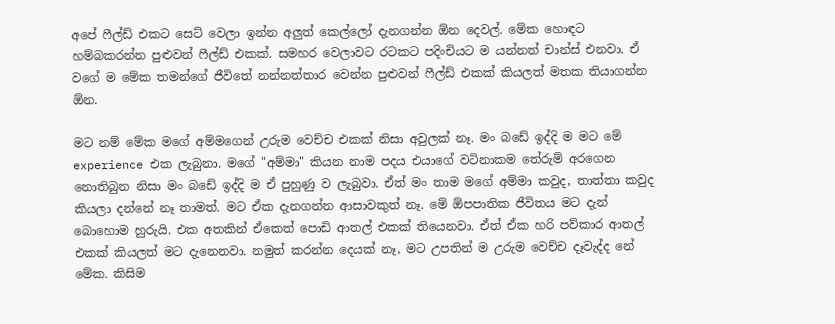අපේ ෆීල්ඩ් එකට සෙට් වෙලා ඉන්න අලුත් කෙල්ලෝ දැනගන්න ඕන දෙවල්. මේක හොඳට හම්බකරන්න පුළුවන් ෆීල්ඩ් එකක්. සමහර වෙලාවට රටකට පදිංචියට ම යන්නත් චාන්ස් එනවා. ඒ වගේ ම මේක තමන්ගේ ජීවිතේ නන්නත්තාර වෙන්න පුළුවන් ෆීල්ඩ් එකක් කියලත් මතක තියාගන්න ඕන.

මට නම් මේක මගේ අම්මගෙන් උරුම වෙච්ච එකක් නිසා අවුලක් නෑ. මං බඩේ ඉද්දි ම මට මේ experience එක ලැබුනා. මගේ "අම්මා" කියන නාම පදය එයාගේ වටිනාකම තේරුම් අරගෙන නොතිබුන නිසා මං බඩේ ඉද්දි ම ඒ පුහුණු ව ලැබුවා. ඒත් මං තාම මගේ අම්මා කවුද, තාත්තා කවුද කියලා දන්නේ නෑ තාමත්. මට ඒක දැනගන්න ආසාවකුත් නෑ. මේ ඕපපාතික ජීවිතය මට දැන් බොහොම හුරුයි. එක අතකින් ඒකෙත් පොඩි ආතල් එකක් තියෙනවා. ඒත් ඒක හරි පව්කාර ආතල් එකක් කියලත් මට දැනෙනවා. නමුත් කරන්න දෙයක් නෑ, මට උපතින් ම උරුම වෙච්ච දෑවැද්ද නේ මේක. කිසිම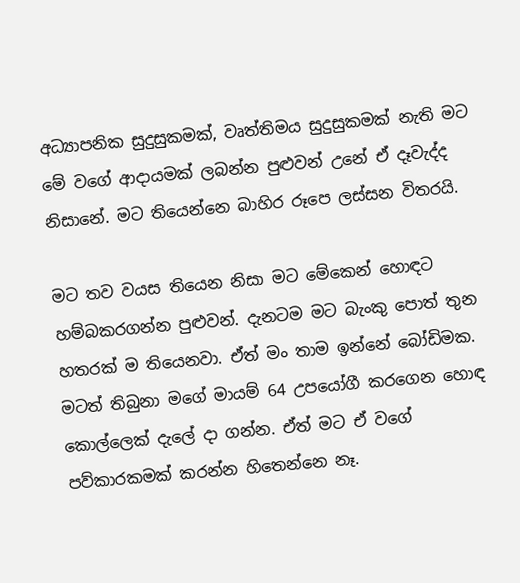අධ්‍යාපනික සුදුසුකමක්, වෘත්තිමය සුදුසුකමක් නැති මට මේ වගේ ආදායමක් ලබන්න පුළුවන් උනේ ඒ දෑවැද්ද නිසානේ. මට තියෙන්නෙ බාහිර රූපෙ ලස්සන විතරයි.

මට තව වයස තියෙන නිසා මට මේකෙන් හොඳට හම්බකරගන්න පුළුවන්. දැනටම මට බැංකු පොත් තුන හතරක් ම තියෙනවා. ඒත් මං තාම ඉන්නේ බෝඩිමක. මටත් තිබුනා මගේ මායම් 64 උපයෝගී කරගෙන හොඳ කොල්ලෙක් දැලේ දා ගන්න. ඒත් මට ඒ වගේ පව්කාරකමක් කරන්න හිතෙන්නෙ නෑ.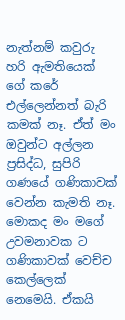නැත්නම් කවුරු හරි ඇමතියෙක් ගේ කරේ එල්ලෙන්නත් බැරි කමක් නෑ. ඒත් මං ඔවුන්ට අල්ලන ප්‍රසිද්ධ, සුපිරි ගණයේ ගණිකාවක් වෙන්න කැමති නෑ. මොකද මං මගේ උවමනාවක ට ගණිකාවක් වෙච්ච කෙල්ලෙක් නෙමෙයි. ඒකයි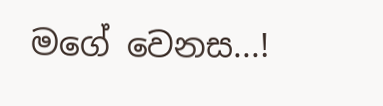මගේ වෙනස...!